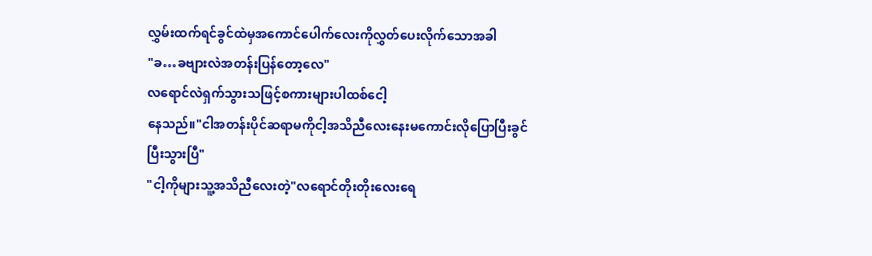လွှမ်းထက်ရင်ခွင်ထဲမှအကောင်ပေါက်လေးကိုလွှတ်ပေးလိုက်သောအခါ
"ခ…ခဗျားလဲအတန်းပြန်တော့လေ"
လရောင်လဲရှက်သွားသဖြင့်စကားများပါထစ်ငေါ့
နေသည်။"ငါအတန်းပိုင်ဆရာမကိုငါ့အသိညီလေးနေးမကောင်းလိုပြောပြီးခွင်ပြီးသွားပြီ"
"ငါ့ကိုများသူ့အသိညီလေးတဲ့"လရောင်တိုးတိုးလေးရေ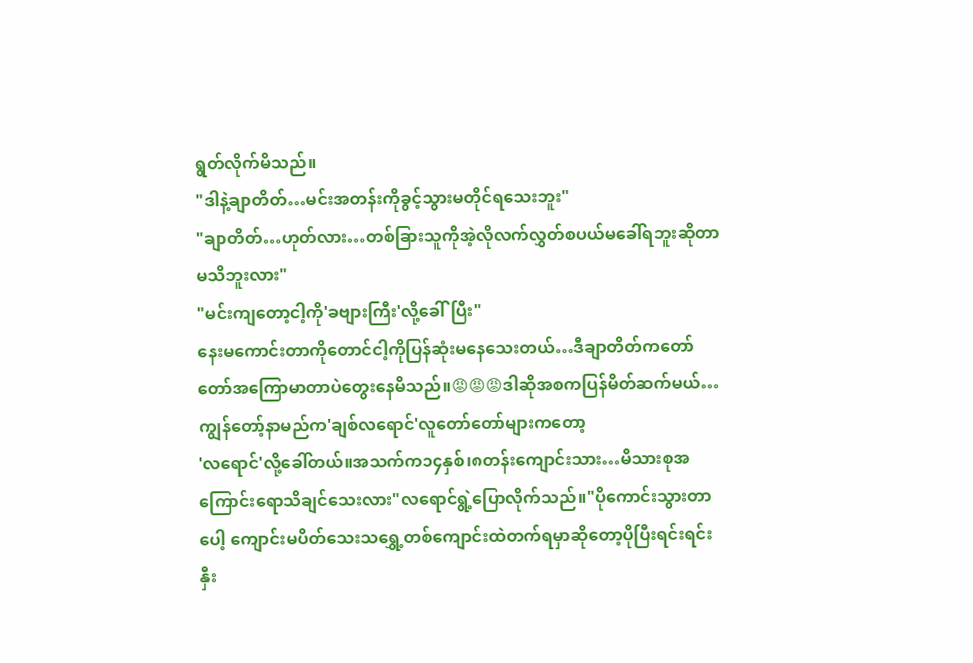ရွတ်လိုက်မိသည်။
"ဒါနဲ့ချာတိတ်…မင်းအတန်းကိုခွင့်သွားမတိုင်ရသေးဘူး"
"ချာတိတ်…ဟုတ်လား…တစ်ခြားသူကိုအဲ့လိုလက်လွှတ်စပယ်မခေါ်ရဘူးဆိုတာမသိဘူးလား"
"မင်းကျတော့ငါ့ကို'ခဗျားကြီး'လို့ခေါ်ပြီး"
နေးမကောင်းတာကိုတောင်ငါ့ကိုပြန်ဆုံးမနေသေးတယ်…ဒီချာတိတ်ကတော်တော်အကြောမာတာပဲတွေးနေမိသည်။😡😡😡ဒါဆိုအစကပြန်မိတ်ဆက်မယ်…ကျွန်တော့်နာမည်က'ချစ်လရောင်'လူတော်တော်များကတော့
'လရောင်'လို့ခေါ်တယ်။အသက်က၁၄နှစ်၊၈တန်းကျောင်းသား…မိသားစုအကြောင်းရောသိချင်သေးလား"လရောင်ရွဲ့ပြောလိုက်သည်။"ပိုကောင်းသွားတာပေါ့ ကျောင်းမပိတ်သေးသရွှေ့တစ်ကျောင်းထဲတက်ရမှာဆိုတော့ပိုပြီးရင်းရင်းနှီး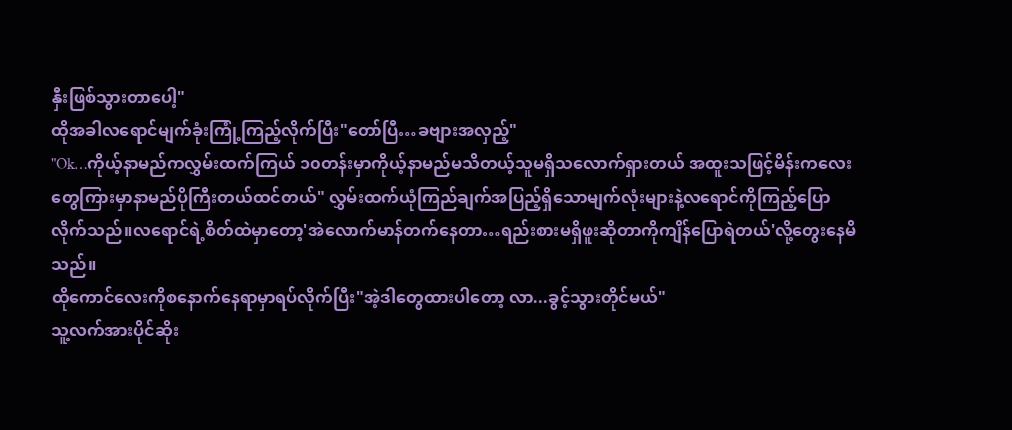နှီးဖြစ်သွားတာပေါ့"
ထိုအခါလရောင်မျက်ခုံးကြုံ့ကြည့်လိုက်ပြီး"တော်ပြီ…ခဗျားအလှည့်"
"Ok…ကိုယ့်နာမည်ကလွှမ်းထက်ကြယ် ၁၀တန်းမှာကိုယ့်နာမည်မသိတယ့်သူမရှိသလောက်ရှားတယ် အထူးသဖြင့်မိန်းကလေးတွေကြားမှာနာမည်ပိုကြီးတယ်ထင်တယ်" လွှမ်းထက်ယုံကြည်ချက်အပြည့်ရှိသောမျက်လုံးများနဲ့လရောင်ကိုကြည့်ပြောလိုက်သည်။လရောင်ရဲ့စိတ်ထဲမှာတော့'အဲလောက်မာန်တက်နေတာ…ရည်းစားမရှိဖူးဆိုတာကိုကျိန်ပြောရဲတယ်'လို့တွေးနေမိသည်။
ထိုကောင်လေးကိုစနောက်နေရာမှာရပ်လိုက်ပြီး"အဲ့ဒါတွေထားပါတော့ လာ...ခွင့်သွားတိုင်မယ်"
သူ့လက်အားပိုင်ဆိုး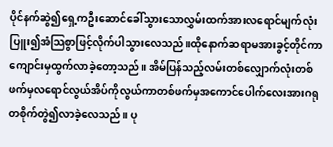ပိုင်နက်ဆွဲ၍ရှေ့ကဦးဆောင်ခေါ်သွားသောလွှမ်းထက်အားလရောင်မျက်လုံးပြူး၍အံသြစွာဖြင့်လိုက်ပါသွားလေသည်။ထိုနောက်ဆရာမအားခွင့်တိုင်ကာကျောင်းမှထွက်လာခဲ့တော့သည်။ အိမ်ပြန်သည့်လမ်းတစ်လျှောက်လုံးတစ်ဖက်မှလရောင်လွယ်အိပ်ကိုလွယ်ကာတစ်ဖက်မှအကောင်ပေါက်လေးအားဂရုတစိုက်တွဲ၍လာခဲ့လေသည်။ ပု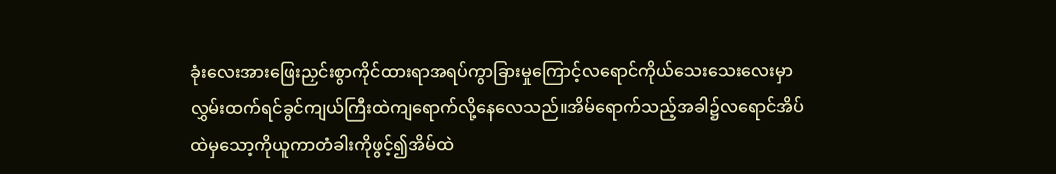ခုံးလေးအားဖြေးညှင်းစွာကိုင်ထားရာအရပ်ကွာခြားမှုကြောင့်လရောင်ကိုယ်သေးသေးလေးမှာလွှမ်းထက်ရင်ခွင်ကျယ်ကြီးထဲကျရောက်လို့နေလေသည်။အိမ်ရောက်သည့်အခါ၌လရောင်အိပ်ထဲမှသော့ကိုယူကာတံခါးကိုဖွင့်၍အိမ်ထဲ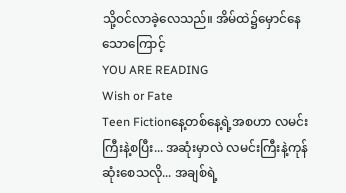သို့ဝင်လာခဲ့လေသည်။ အိမ်ထဲ၌မှောင်နေသောကြောင့်
YOU ARE READING
Wish or Fate
Teen Fictionနေ့တစ်နေ့ရဲ့အစဟာ လမင်းကြီးနဲ့စပြီး... အဆုံးမှာလဲ လမင်းကြီးနဲ့ကုန်ဆုံးစေသလို... အချစ်ရဲ့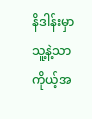နိဒါန်းမှာ သူ့နဲ့သာကိုယ့်အ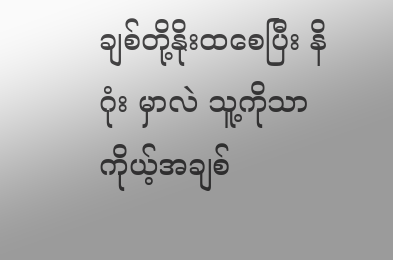ချစ်တို့နိုးထစေပြီး နိဂုံး မှာလဲ သူ့ကိုသာကိုယ့်အချစ်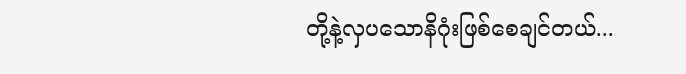တို့နဲ့လှပသောနိဂုံးဖြစ်စေချင်တယ်...